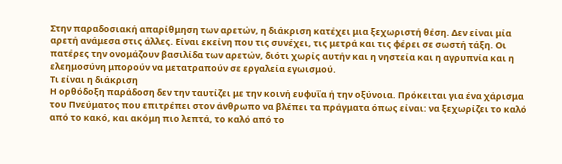Στην παραδοσιακή απαρίθμηση των αρετών, η διάκριση κατέχει μια ξεχωριστή θέση. Δεν είναι μία αρετή ανάμεσα στις άλλες. Είναι εκείνη που τις συνέχει, τις μετρά και τις φέρει σε σωστή τάξη. Οι πατέρες την ονομάζουν βασιλίδα των αρετών, διότι χωρίς αυτήν και η νηστεία και η αγρυπνία και η ελεημοσύνη μπορούν να μετατραπούν σε εργαλεία εγωισμού.
Τι είναι η διάκριση
Η ορθόδοξη παράδοση δεν την ταυτίζει με την κοινή ευφυΐα ή την οξύνοια. Πρόκειται για ένα χάρισμα του Πνεύματος που επιτρέπει στον άνθρωπο να βλέπει τα πράγματα όπως είναι: να ξεχωρίζει το καλό από το κακό, και ακόμη πιο λεπτά, το καλό από το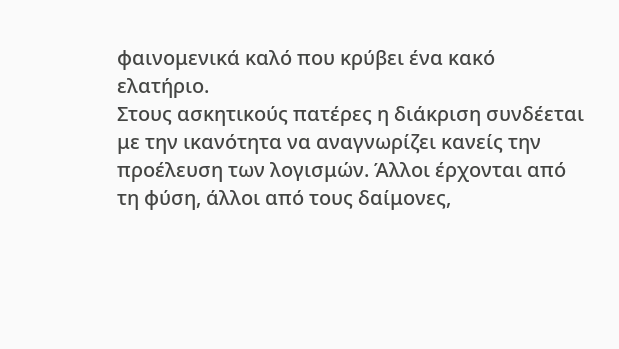φαινομενικά καλό που κρύβει ένα κακό ελατήριο.
Στους ασκητικούς πατέρες η διάκριση συνδέεται με την ικανότητα να αναγνωρίζει κανείς την προέλευση των λογισμών. Άλλοι έρχονται από τη φύση, άλλοι από τους δαίμονες,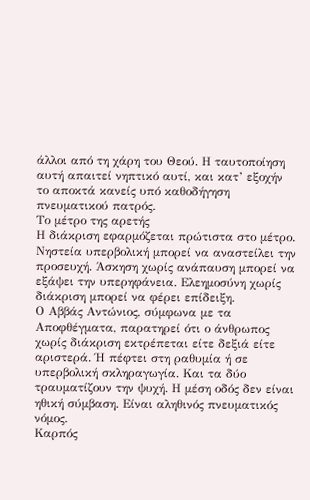άλλοι από τη χάρη του Θεού. Η ταυτοποίηση αυτή απαιτεί νηπτικό αυτί, και κατ’ εξοχήν το αποκτά κανείς υπό καθοδήγηση πνευματικού πατρός.
Το μέτρο της αρετής
Η διάκριση εφαρμόζεται πρώτιστα στο μέτρο. Νηστεία υπερβολική μπορεί να αναστείλει την προσευχή. Άσκηση χωρίς ανάπαυση μπορεί να εξάψει την υπερηφάνεια. Ελεημοσύνη χωρίς διάκριση μπορεί να φέρει επίδειξη.
Ο Αββάς Αντώνιος, σύμφωνα με τα Αποφθέγματα, παρατηρεί ότι ο άνθρωπος χωρίς διάκριση εκτρέπεται είτε δεξιά είτε αριστερά. Ή πέφτει στη ραθυμία ή σε υπερβολική σκληραγωγία. Και τα δύο τραυματίζουν την ψυχή. Η μέση οδός δεν είναι ηθική σύμβαση. Είναι αληθινός πνευματικός νόμος.
Καρπός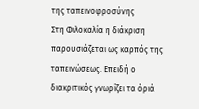της ταπεινοφροσύνης
Στη Φιλοκαλία η διάκριση παρουσιάζεται ως καρπός της ταπεινώσεως. Επειδή ο διακριτικός γνωρίζει τα όριά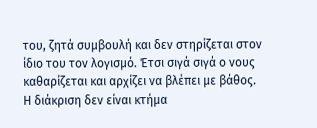του, ζητά συμβουλή και δεν στηρίζεται στον ίδιο του τον λογισμό. Έτσι σιγά σιγά ο νους καθαρίζεται και αρχίζει να βλέπει με βάθος.
Η διάκριση δεν είναι κτήμα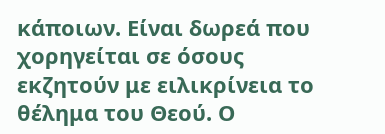κάποιων. Είναι δωρεά που χορηγείται σε όσους εκζητούν με ειλικρίνεια το θέλημα του Θεού. Ο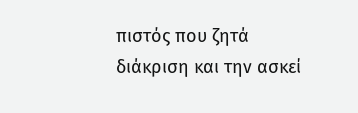πιστός που ζητά διάκριση και την ασκεί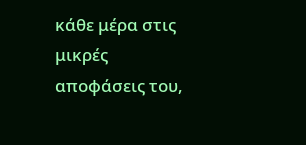κάθε μέρα στις μικρές αποφάσεις του,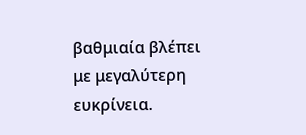βαθμιαία βλέπει με μεγαλύτερη ευκρίνεια.